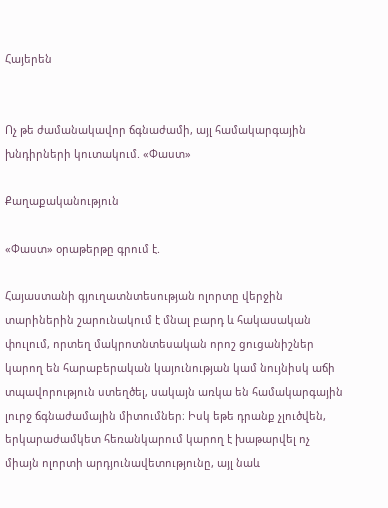Հայերեն


Ոչ թե ժամանակավոր ճգնաժամի, այլ համակարգային խնդիրների կուտակում. «Փաստ»

Քաղաքականություն

«Փաստ» օրաթերթը գրում է.

Հայաստանի գյուղատնտեսության ոլորտը վերջին տարիներին շարունակում է մնալ բարդ և հակասական փուլում, որտեղ մակրոտնտեսական որոշ ցուցանիշներ կարող են հարաբերական կայունության կամ նույնիսկ աճի տպավորություն ստեղծել, սակայն առկա են համակարգային լուրջ ճգնաժամային միտումներ։ Իսկ եթե դրանք չլուծվեն, երկարաժամկետ հեռանկարում կարող է խաթարվել ոչ միայն ոլորտի արդյունավետությունը, այլ նաև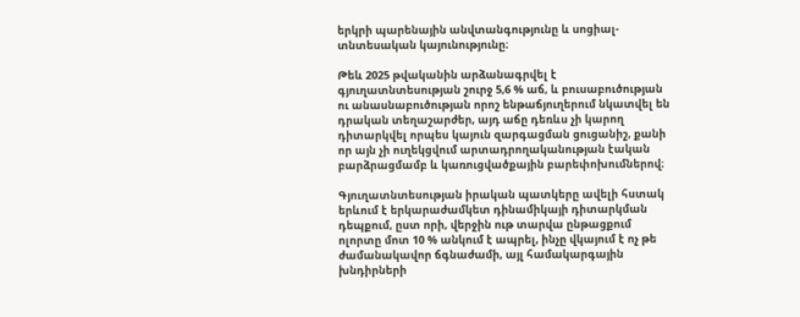երկրի պարենային անվտանգությունը և սոցիալ-տնտեսական կայունությունը։

Թեև 2025 թվականին արձանագրվել է գյուղատնտեսության շուրջ 5,6 % աճ, և բուսաբուծության ու անասնաբուծության որոշ ենթաճյուղերում նկատվել են դրական տեղաշարժեր, այդ աճը դեռևս չի կարող դիտարկվել որպես կայուն զարգացման ցուցանիշ, քանի որ այն չի ուղեկցվում արտադրողականության էական բարձրացմամբ և կառուցվածքային բարեփոխումներով։

Գյուղատնտեսության իրական պատկերը ավելի հստակ երևում է երկարաժամկետ դինամիկայի դիտարկման դեպքում, ըստ որի, վերջին ութ տարվա ընթացքում ոլորտը մոտ 10 % անկում է ապրել, ինչը վկայում է ոչ թե ժամանակավոր ճգնաժամի, այլ համակարգային խնդիրների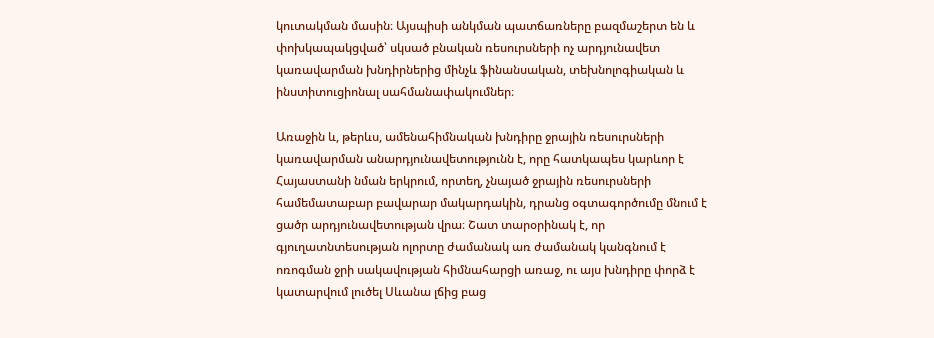կուտակման մասին։ Այսպիսի անկման պատճառները բազմաշերտ են և փոխկապակցված՝ սկսած բնական ռեսուրսների ոչ արդյունավետ կառավարման խնդիրներից մինչև ֆինանսական, տեխնոլոգիական և ինստիտուցիոնալ սահմանափակումներ։

Առաջին և, թերևս, ամենահիմնական խնդիրը ջրային ռեսուրսների կառավարման անարդյունավետությունն է, որը հատկապես կարևոր է Հայաստանի նման երկրում, որտեղ, չնայած ջրային ռեսուրսների համեմատաբար բավարար մակարդակին, դրանց օգտագործումը մնում է ցածր արդյունավետության վրա։ Շատ տարօրինակ է, որ գյուղատնտեսության ոլորտը ժամանակ առ ժամանակ կանգնում է ոռոգման ջրի սակավության հիմնահարցի առաջ, ու այս խնդիրը փորձ է կատարվում լուծել Սևանա լճից բաց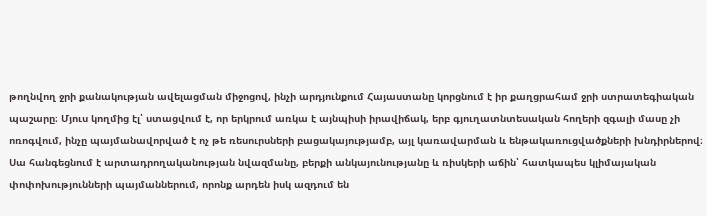թողնվող ջրի քանակության ավելացման միջոցով, ինչի արդյունքում Հայաստանը կորցնում է իր քաղցրահամ ջրի ստրատեգիական պաշարը։ Մյուս կողմից էլ՝ ստացվում է, որ երկրում առկա է այնպիսի իրավիճակ, երբ գյուղատնտեսական հողերի զգալի մասը չի ոռոգվում, ինչը պայմանավորված է ոչ թե ռեսուրսների բացակայությամբ, այլ կառավարման և ենթակառուցվածքների խնդիրներով։ Սա հանգեցնում է արտադրողականության նվազմանը, բերքի անկայունությանը և ռիսկերի աճին՝ հատկապես կլիմայական փոփոխությունների պայմաններում, որոնք արդեն իսկ ազդում են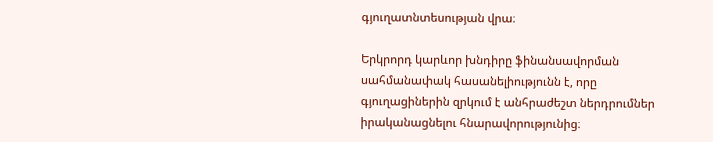գյուղատնտեսության վրա։

Երկրորդ կարևոր խնդիրը ֆինանսավորման սահմանափակ հասանելիությունն է, որը գյուղացիներին զրկում է անհրաժեշտ ներդրումներ իրականացնելու հնարավորությունից։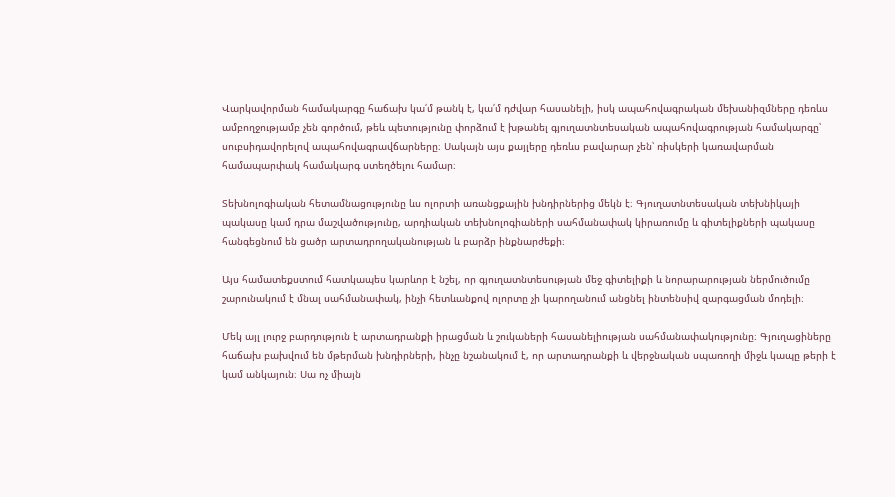Վարկավորման համակարգը հաճախ կա՛մ թանկ է, կա՛մ դժվար հասանելի, իսկ ապահովագրական մեխանիզմները դեռևս ամբողջությամբ չեն գործում, թեև պետությունը փորձում է խթանել գյուղատնտեսական ապահովագրության համակարգը՝ սուբսիդավորելով ապահովագրավճարները։ Սակայն այս քայլերը դեռևս բավարար չեն՝ ռիսկերի կառավարման համապարփակ համակարգ ստեղծելու համար։

Տեխնոլոգիական հետամնացությունը ևս ոլորտի առանցքային խնդիրներից մեկն է։ Գյուղատնտեսական տեխնիկայի պակասը կամ դրա մաշվածությունը, արդիական տեխնոլոգիաների սահմանափակ կիրառումը և գիտելիքների պակասը հանգեցնում են ցածր արտադրողականության և բարձր ինքնարժեքի։

Այս համատեքստում հատկապես կարևոր է նշել, որ գյուղատնտեսության մեջ գիտելիքի և նորարարության ներմուծումը շարունակում է մնալ սահմանափակ, ինչի հետևանքով ոլորտը չի կարողանում անցնել ինտենսիվ զարգացման մոդելի։

Մեկ այլ լուրջ բարդություն է արտադրանքի իրացման և շուկաների հասանելիության սահմանափակությունը։ Գյուղացիները հաճախ բախվում են մթերման խնդիրների, ինչը նշանակում է, որ արտադրանքի և վերջնական սպառողի միջև կապը թերի է կամ անկայուն։ Սա ոչ միայն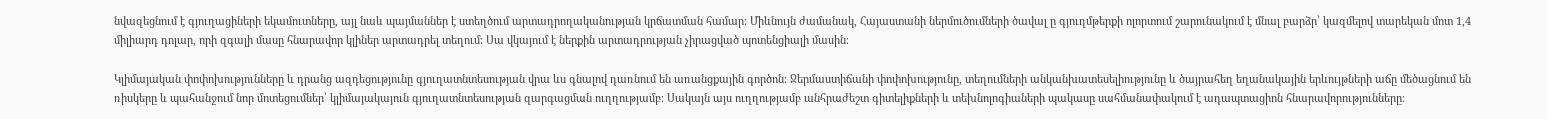նվազեցնում է գյուղացիների եկամուտները, այլ նաև պայմաններ է ստեղծում արտադրողականության կրճատման համար։ Միևնույն ժամանակ, Հայաստանի ներմուծումների ծավալ ը գյուղմթերքի ոլորտում շարունակում է մնալ բարձր՝ կազմելով տարեկան մոտ 1,4 միլիարդ դոլար, որի զգալի մասը հնարավոր կլիներ արտադրել տեղում։ Սա վկայում է ներքին արտադրության չիրացված պոտենցիալի մասին։

Կլիմայական փոփոխությունները և դրանց ազդեցությունը գյուղատնտեսության վրա ևս գնալով դառնում են առանցքային գործոն։ Ջերմաստիճանի փոփոխությունը, տեղումների անկանխատեսելիությունը և ծայրահեղ եղանակային երևույթների աճը մեծացնում են ռիսկերը և պահանջում նոր մոտեցումներ՝ կլիմայակայուն գյուղատնտեսության զարգացման ուղղությամբ։ Սակայն այս ուղղությամբ անհրաժեշտ գիտելիքների և տեխնոլոգիաների պակասը սահմանափակում է ադապտացիոն հնարավորությունները։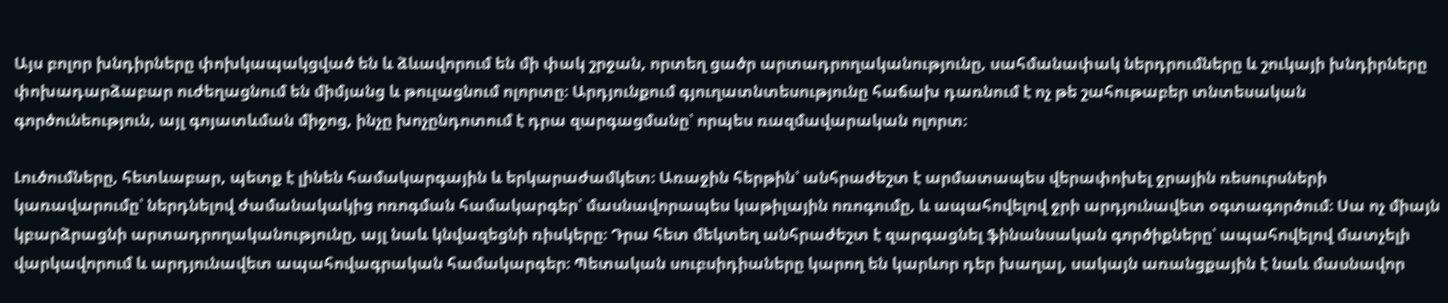Այս բոլոր խնդիրները փոխկապակցված են և ձևավորում են մի փակ շրջան, որտեղ ցածր արտադրողականությունը, սահմանափակ ներդրումները և շուկայի խնդիրները փոխադարձաբար ուժեղացնում են միմյանց և թուլացնում ոլորտը։ Արդյունքում գյուղատնտեսությունը հաճախ դառնում է ոչ թե շահութաբեր տնտեսական գործունեություն, այլ գոյատևման միջոց, ինչը խոչընդոտում է դրա զարգացմանը՝ որպես ռազմավարական ոլորտ։

Լուծումները, հետևաբար, պետք է լինեն համակարգային և երկարաժամկետ։ Առաջին հերթին՝ անհրաժեշտ է արմատապես վերափոխել ջրային ռեսուրսների կառավարումը՝ ներդնելով ժամանակակից ոռոգման համակարգեր՝ մասնավորապես կաթիլային ոռոգումը, և ապահովելով ջրի արդյունավետ օգտագործում։ Սա ոչ միայն կբարձրացնի արտադրողականությունը, այլ նաև կնվազեցնի ռիսկերը։ Դրա հետ մեկտեղ անհրաժեշտ է զարգացնել ֆինանսական գործիքները՝ ապահովելով մատչելի վարկավորում և արդյունավետ ապահովագրական համակարգեր։ Պետական սուբսիդիաները կարող են կարևոր դեր խաղալ, սակայն առանցքային է նաև մասնավոր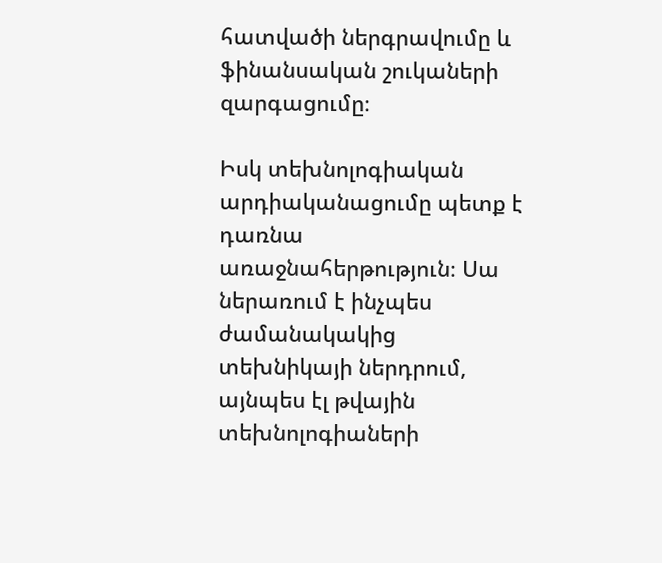հատվածի ներգրավումը և ֆինանսական շուկաների զարգացումը։

Իսկ տեխնոլոգիական արդիականացումը պետք է դառնա առաջնահերթություն։ Սա ներառում է ինչպես ժամանակակից տեխնիկայի ներդրում, այնպես էլ թվային տեխնոլոգիաների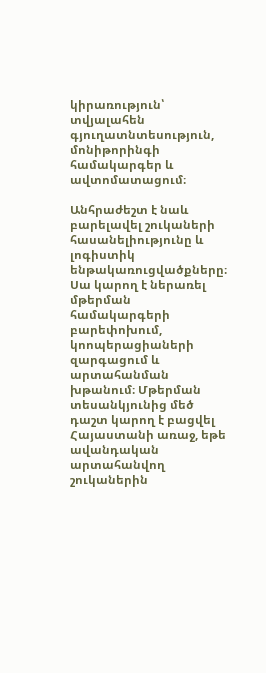կիրառություն՝ տվյալահեն գյուղատնտեսություն, մոնիթորինգի համակարգեր և ավտոմատացում։

Անհրաժեշտ է նաև բարելավել շուկաների հասանելիությունը և լոգիստիկ ենթակառուցվածքները։ Սա կարող է ներառել մթերման համակարգերի բարեփոխում, կոոպերացիաների զարգացում և արտահանման խթանում։ Մթերման տեսանկյունից մեծ դաշտ կարող է բացվել Հայաստանի առաջ, եթե ավանդական արտահանվող շուկաներին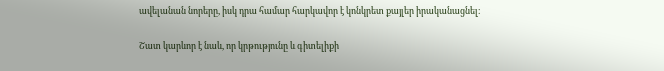ավելանան նորերը, իսկ դրա համար հարկավոր է կոնկրետ քայլեր իրականացնել։

Շատ կարևոր է նաև, որ կրթությունը և գիտելիքի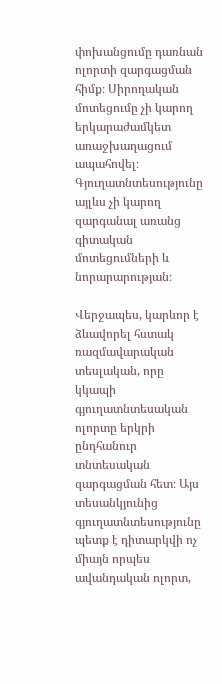փոխանցումը դառնան ոլորտի զարգացման հիմք։ Սիրողական մոտեցումը չի կարող երկարաժամկետ առաջխաղացում ապահովել։ Գյուղատնտեսությունը այլևս չի կարող զարգանալ առանց գիտական մոտեցումների և նորարարության։

Վերջապես, կարևոր է ձևավորել հստակ ռազմավարական տեսլական, որը կկապի գյուղատնտեսական ոլորտը երկրի ընդհանուր տնտեսական զարգացման հետ։ Այս տեսանկյունից գյուղատնտեսությունը պետք է դիտարկվի ոչ միայն որպես ավանդական ոլորտ,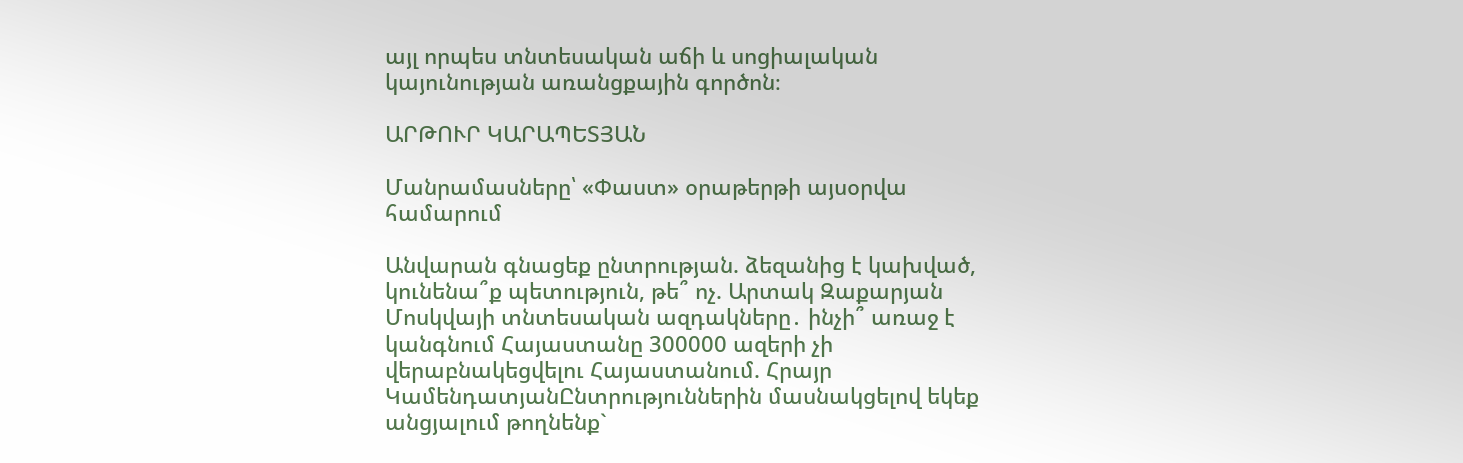այլ որպես տնտեսական աճի և սոցիալական կայունության առանցքային գործոն։

ԱՐԹՈՒՐ ԿԱՐԱՊԵՏՅԱՆ

Մանրամասները՝ «Փաստ» օրաթերթի այսօրվա համարում

Անվարան գնացեք ընտրության. ձեզանից է կախված, կունենա՞ք պետություն, թե՞ ոչ. Արտակ Զաքարյան Մոսկվայի տնտեսական ազդակները․ ինչի՞ առաջ է կանգնում Հայաստանը 300000 ազերի չի վերաբնակեցվելու Հայաստանում. Հրայր ԿամենդատյանԸնտրություններին մասնակցելով եկեք անցյալում թողնենք`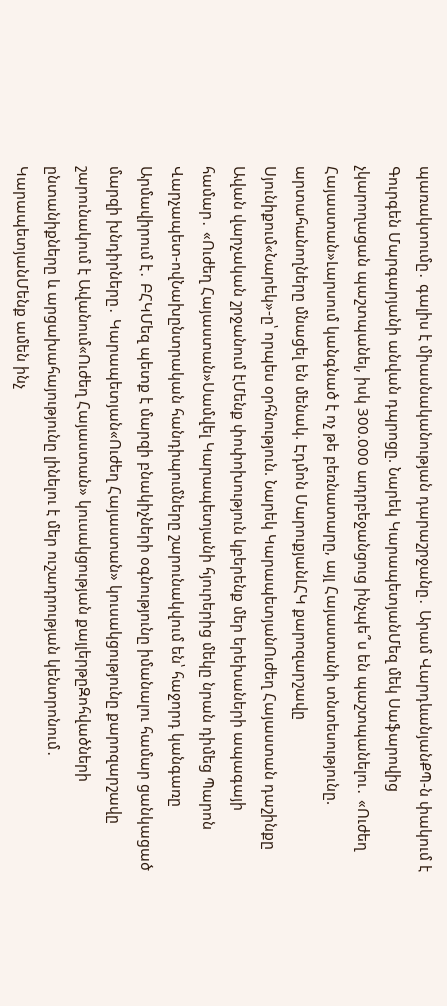պառակտումը․ գալիս է միասնականության դարաշրջանը․ Արամ ՎարդևանյանՔՊ-ն փակում է Գուրգեն Մարգարյանի անվան դպրոցը. Նարեկ ԿարապետյանՄեզ մեկ Սաֆարովից չկարողացան պաշտպանել, իսկ 300.000 ադրբեջանցուց ինչպե՞ս են պաշտպանելու․ «Ուժեղ Հայաստան»Լարսում կանգնած է ոչ թե բեռնատարը, այլ Հայաստանի տնտեսությունը. արտահանողները մնացել են մենակ. Էդմոն ՄարուքյանԼՀԿ քարոզարշավը Սյունիքում«Նարեկ»-ը՝ որպես օրհնություն. Նարեկ ԿարապետյանՈւժեղ Հայաստան դաշինքը Ավան վարչական շրջանում էՄենք փոփոխություն կբերենք մեր երեխաների ապագայի համար․ «Ուժեղ Հայաստան»Սամվել Կարապետյանի հյուրերից մեկը նրան դիմեց Պարոն Վարչապետ-ովՆախընտրական հանդիպումները շարունակվում են՝ հաջորդ կանգառը Արմավիրում է․ ԲՀԿՄեզ պետք է մարզի բնակիչների օգնությունը իմանալու համար ցանկացած մարզի խնդիրները․ Կարապետյան«Ուժեղ Հայաստան» կուսակցությունը քարոզարշավը շարունակում է Ավանում«Ուժեղ Հայաստան» կուսակցության քայլերթըԶոհվածների ընտանիքները և արցախահայությունը լինելու է մեր ուշադրության կենտրոնում․ ԿարապետյանՄենք ամեն ինչ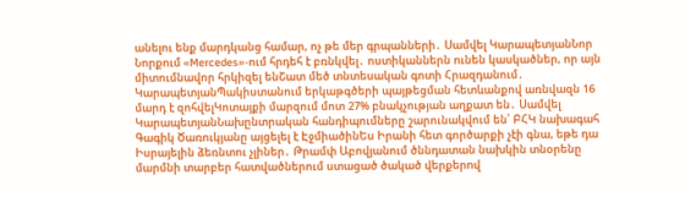անելու ենք մարդկանց համար, ոչ թե մեր գրպանների․ Սամվել ԿարապետյանՆոր Նորքում «Mercedes»-ում հրդեհ է բռնկվել․ ոստիկաններն ունեն կասկածներ, որ այն միտումնավոր հրկիզել ենՇատ մեծ տնտեսական գոտի Հրազդանում․ ԿարապետյանՊակիստանում երկաթգծերի պայթեցման հետևանքով առնվազն 16 մարդ է զոհվելԿոտայքի մարզում մոտ 27% բնակչության աղքատ են․ Սամվել ԿարապետյանՆախընտրական հանդիպումները շարունակվում են՝ ԲՀԿ նախագահ Գագիկ Ծառուկյանը այցելել է ԷջմիածինԵս Իրանի հետ գործարքի չէի գնա, եթե դա Իսրայելին ձեռնտու չլիներ․ Թրամփ Աբովյանում ծննդատան նախկին տնօրենը մարմնի տարբեր հատվածներում ստացած ծակած վերքերnվ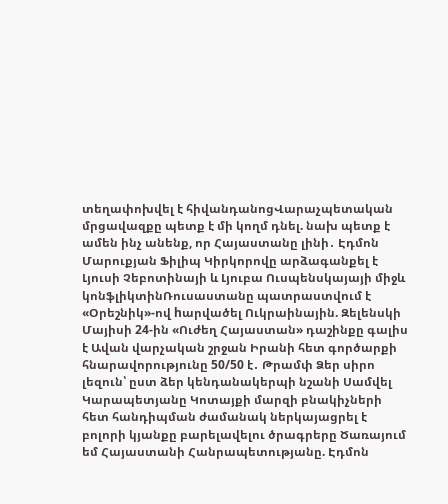տեղափոխվել է հիվանդանոցՎարաչպետական մրցավազքը պետք է մի կողմ դնել. նախ պետք է ամեն ինչ անենք, որ Հայաստանը լինի․ Էդմոն Մարուքյան Ֆիլիպ Կիրկորովը արձագանքել է Լյուսի Չեբոտինայի և Լյուբա Ուսպենսկայայի միջև կոնֆլիկտինՌուսաստանը պատրաստվում է «Օրեշնիկ»-ով hարվածել Ուկրաինային. Զելենսկի Մայիսի 24-ին «Ուժեղ Հայաստան» դաշինքը գալիս է Ավան վարչական շրջան Իրանի հետ գործարքի հնարավորությունը 50/50 է․ Թրամփ Ձեր սիրո լեզուն՝ ըստ ձեր կենդանակերպի նշանի Սամվել Կարապետյանը Կոտայքի մարզի բնակիչների հետ հանդիպման ժամանակ ներկայացրել է բոլորի կյանքը բարելավելու ծրագրերը Ծառայում եմ Հայաստանի Հանրապետությանը. Էդմոն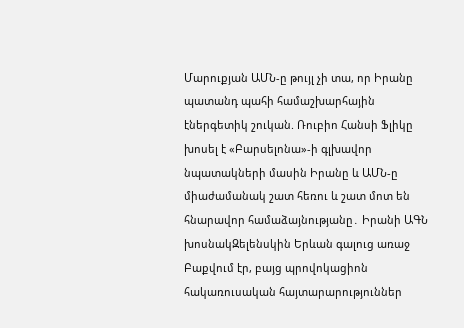Մարուքյան ԱՄՆ-ը թույլ չի տա, որ Իրանը պատանդ պահի համաշխարհային էներգետիկ շուկան. Ռուբիո Հանսի Ֆլիկը խոսել է «Բարսելոնա»-ի գլխավոր նպատակների մասին Իրանը և ԱՄՆ-ը միաժամանակ շատ հեռու և շատ մոտ են հնարավոր համաձայնությանը․ Իրանի ԱԳՆ խոսնակԶելենսկին Երևան գալուց առաջ Բաքվում էր, բայց պրովոկացիոն հակառուսական հայտարարություններ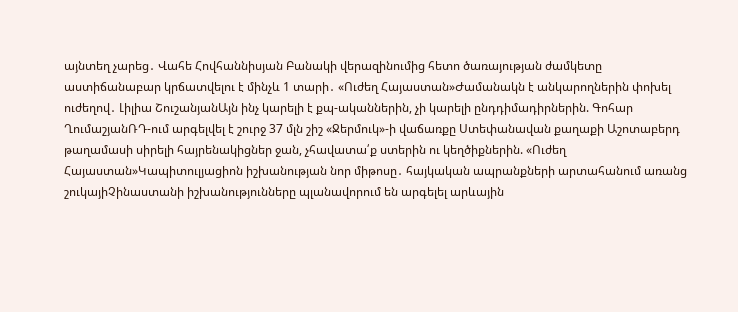այնտեղ չարեց․ Վահե Հովհաննիսյան Բանակի վերազինումից հետո ծառայության ժամկետը աստիճանաբար կրճատվելու է մինչև 1 տարի․ «Ուժեղ Հայաստան»Ժամանակն է անկարողներին փոխել ուժեղով․ Լիլիա ՇուշանյանԱյն ինչ կարելի է քպ-ականներին, չի կարելի ընդդիմադիրներին. Գոհար ՂումաշյանՌԴ-ում արգելվել է շուրջ 37 մլն շիշ «Ջերմուկ»-ի վաճառքը Ստեփանավան քաղաքի Աշոտաբերդ թաղամասի սիրելի հայրենակիցներ ջան, չհավատա՛ք ստերին ու կեղծիքներին. «Ուժեղ Հայաստան»Կապիտուլյացիոն իշխանության նոր միթոսը․ հայկական ապրանքների արտահանում առանց շուկայիՉինաստանի իշխանությունները պլանավորում են արգելել արևային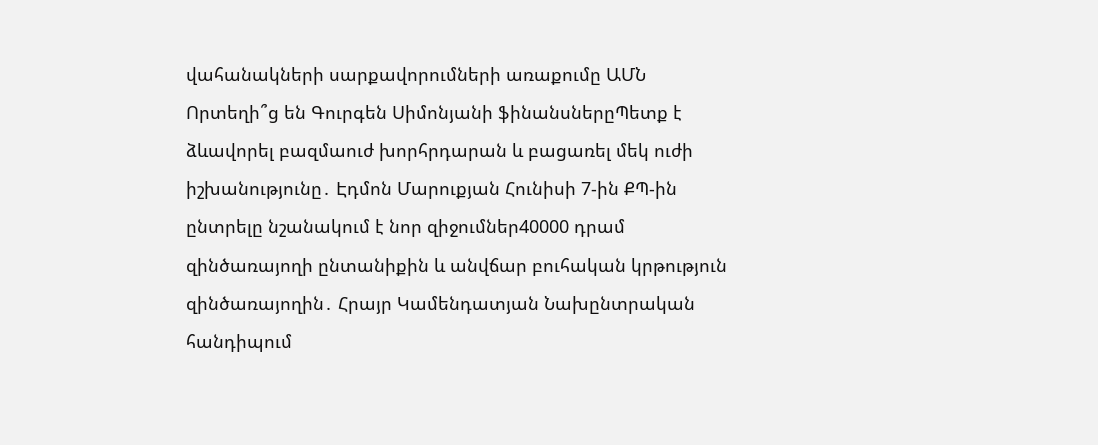վահանակների սարքավորումների առաքումը ԱՄՆ Որտեղի՞ց են Գուրգեն Սիմոնյանի ֆինանսներըՊետք է ձևավորել բազմաուժ խորհրդարան և բացառել մեկ ուժի իշխանությունը․ Էդմոն Մարուքյան Հունիսի 7-ին ՔՊ-ին ընտրելը նշանակում է նոր զիջումներ40000 դրամ զինծառայողի ընտանիքին և անվճար բուհական կրթություն զինծառայողին․ Հրայր Կամենդատյան Նախընտրական հանդիպում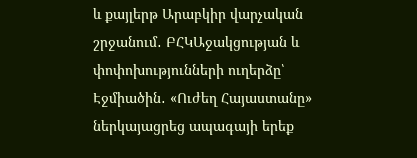և քայլերթ Արաբկիր վարչական շրջանում․ ԲՀԿԱջակցության և փոփոխությունների ուղերձը՝ Էջմիածին․ «Ուժեղ Հայաստանը» ներկայացրեց ապագայի երեք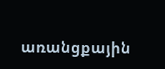առանցքային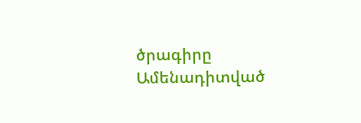ծրագիրը
Ամենադիտված